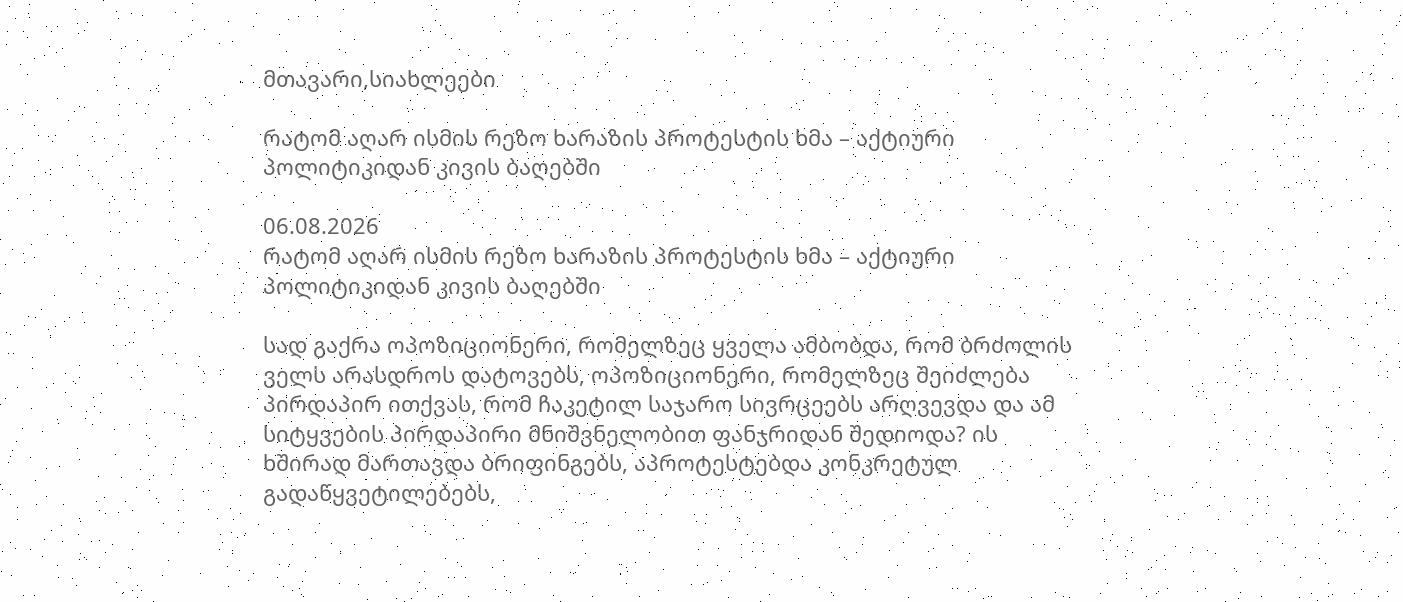მთავარი,სიახლეები

რატომ აღარ ისმის რეზო ხარაზის პროტესტის ხმა – აქტიური პოლიტიკიდან კივის ბაღებში

06.08.2026
რატომ აღარ ისმის რეზო ხარაზის პროტესტის ხმა – აქტიური პოლიტიკიდან კივის ბაღებში

სად გაქრა ოპოზიციონერი, რომელზეც ყველა ამბობდა, რომ ბრძოლის ველს არასდროს დატოვებს, ოპოზიციონერი, რომელზეც შეიძლება პირდაპირ ითქვას, რომ ჩაკეტილ საჯარო სივრცეებს არღვევდა და ამ სიტყვების პირდაპირი მნიშვნელობით ფანჯრიდან შედიოდა? ის ხშირად მართავდა ბრიფინგებს, აპროტესტებდა კონკრეტულ გადაწყვეტილებებს,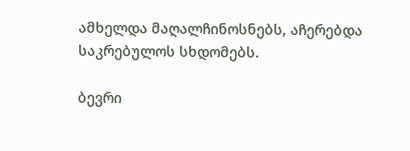ამხელდა მაღალჩინოსნებს, აჩერებდა საკრებულოს სხდომებს.

ბევრი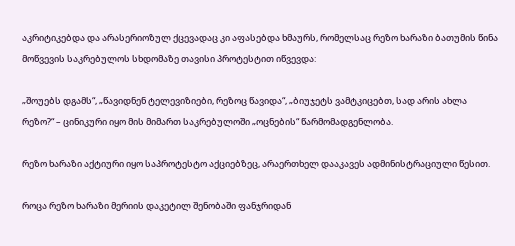აკრიტიკებდა და არასერიოზულ ქცევადაც კი აფასებდა ხმაურს, რომელსაც რეზო ხარაზი ბათუმის წინა მოწვევის საკრებულოს სხდომაზე თავისი პროტესტით იწვევდა:

„შოუებს დგამს“, „წავიდნენ ტელევიზიები, რეზოც წავიდა“, „ბიუჯეტს ვამტკიცებთ, სად არის ახლა რეზო?“ – ცინიკური იყო მის მიმართ საკრებულოში „ოცნების“ წარმომადგენლობა.

რეზო ხარაზი აქტიური იყო საპროტესტო აქციებზეც, არაერთხელ დააკავეს ადმინისტრაციული წესით.

როცა რეზო ხარაზი მერიის დაკეტილ შენობაში ფანჯრიდან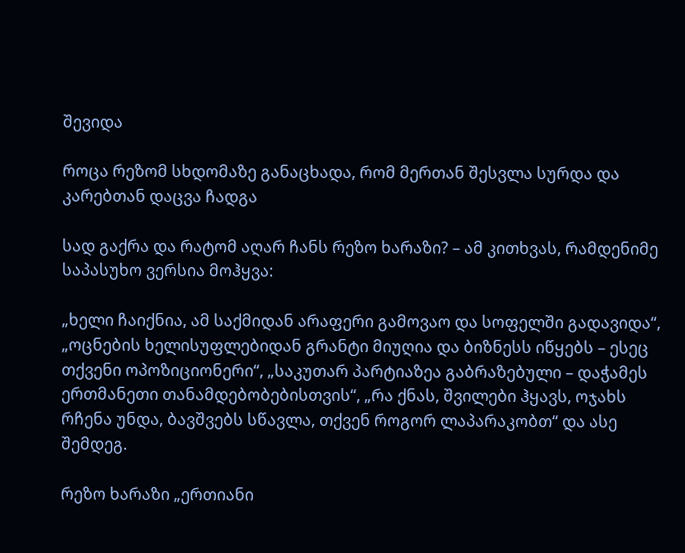შევიდა

როცა რეზომ სხდომაზე განაცხადა, რომ მერთან შესვლა სურდა და კარებთან დაცვა ჩადგა

სად გაქრა და რატომ აღარ ჩანს რეზო ხარაზი? – ამ კითხვას, რამდენიმე საპასუხო ვერსია მოჰყვა:

„ხელი ჩაიქნია, ამ საქმიდან არაფერი გამოვაო და სოფელში გადავიდა“, „ოცნების ხელისუფლებიდან გრანტი მიუღია და ბიზნესს იწყებს – ესეც თქვენი ოპოზიციონერი“, „საკუთარ პარტიაზეა გაბრაზებული – დაჭამეს ერთმანეთი თანამდებობებისთვის“, „რა ქნას, შვილები ჰყავს, ოჯახს რჩენა უნდა, ბავშვებს სწავლა, თქვენ როგორ ლაპარაკობთ“ და ასე შემდეგ.

რეზო ხარაზი „ერთიანი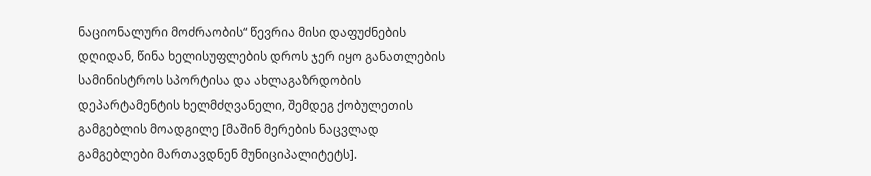ნაციონალური მოძრაობის“ წევრია მისი დაფუძნების დღიდან, წინა ხელისუფლების დროს ჯერ იყო განათლების სამინისტროს სპორტისა და ახლაგაზრდობის დეპარტამენტის ხელმძღვანელი, შემდეგ ქობულეთის გამგებლის მოადგილე [მაშინ მერების ნაცვლად გამგებლები მართავდნენ მუნიციპალიტეტს].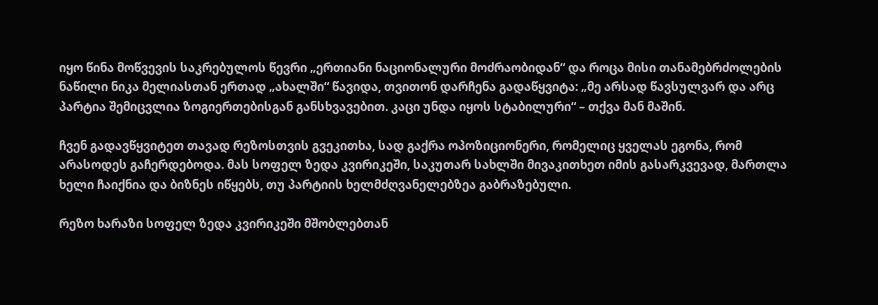იყო წინა მოწვევის საკრებულოს წევრი „ერთიანი ნაციონალური მოძრაობიდან“ და როცა მისი თანამებრძოლების ნაწილი ნიკა მელიასთან ერთად „ახალში“ წავიდა, თვითონ დარჩენა გადაწყვიტა: „მე არსად წავსულვარ და არც პარტია შემიცვლია ზოგიერთებისგან განსხვავებით. კაცი უნდა იყოს სტაბილური“ – თქვა მან მაშინ.

ჩვენ გადავწყვიტეთ თავად რეზოსთვის გვეკითხა, სად გაქრა ოპოზიციონერი, რომელიც ყველას ეგონა, რომ არასოდეს გაჩერდებოდა. მას სოფელ ზედა კვირიკეში, საკუთარ სახლში მივაკითხეთ იმის გასარკვევად, მართლა ხელი ჩაიქნია და ბიზნეს იწყებს, თუ პარტიის ხელმძღვანელებზეა გაბრაზებული.

რეზო ხარაზი სოფელ ზედა კვირიკეში მშობლებთან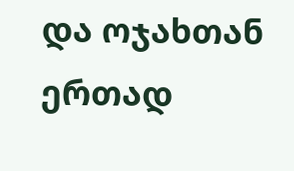და ოჯახთან ერთად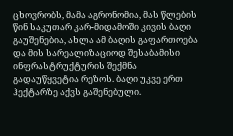ცხოვრობს, მამა აგრონომია, მას წლების წინ საკუთარ კარ-მიდამოში კივის ბაღი გაუშენებია, ახლა ამ ბაღის გაფართოება და მის სარეალიზაციოდ შესაბამისი ინფრასტრუქტურის შექმნა გადაუწყვეტია რეზოს. ბაღი უკვე ერთ ჰექტარზე აქვს გაშენებული.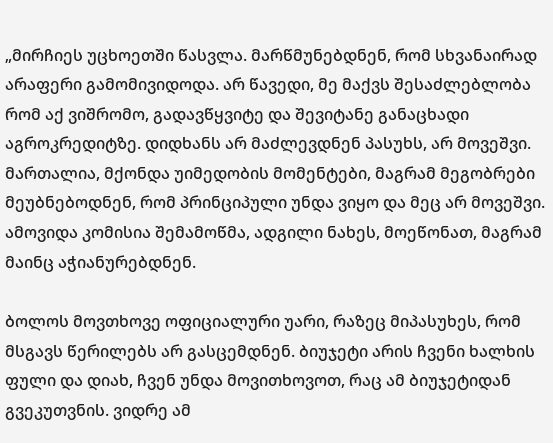„მირჩიეს უცხოეთში წასვლა. მარწმუნებდნენ, რომ სხვანაირად არაფერი გამომივიდოდა. არ წავედი, მე მაქვს შესაძლებლობა რომ აქ ვიშრომო, გადავწყვიტე და შევიტანე განაცხადი აგროკრედიტზე. დიდხანს არ მაძლევდნენ პასუხს, არ მოვეშვი. მართალია, მქონდა უიმედობის მომენტები, მაგრამ მეგობრები მეუბნებოდნენ, რომ პრინციპული უნდა ვიყო და მეც არ მოვეშვი. ამოვიდა კომისია შემამოწმა, ადგილი ნახეს, მოეწონათ, მაგრამ მაინც აჭიანურებდნენ.

ბოლოს მოვთხოვე ოფიციალური უარი, რაზეც მიპასუხეს, რომ მსგავს წერილებს არ გასცემდნენ. ბიუჯეტი არის ჩვენი ხალხის ფული და დიახ, ჩვენ უნდა მოვითხოვოთ, რაც ამ ბიუჯეტიდან გვეკუთვნის. ვიდრე ამ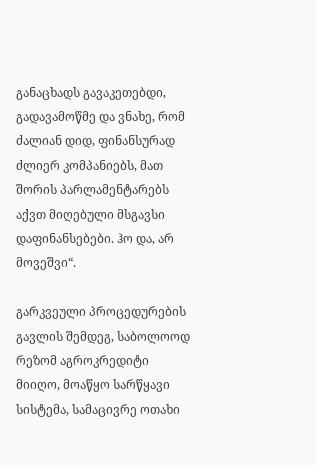განაცხადს გავაკეთებდი, გადავამოწმე და ვნახე, რომ ძალიან დიდ, ფინანსურად ძლიერ კომპანიებს, მათ შორის პარლამენტარებს აქვთ მიღებული მსგავსი დაფინანსებები. ჰო და, არ მოვეშვი“.

გარკვეული პროცედურების გავლის შემდეგ, საბოლოოდ რეზომ აგროკრედიტი მიიღო, მოაწყო სარწყავი სისტემა, სამაცივრე ოთახი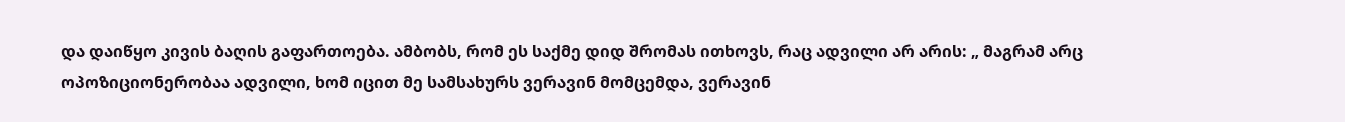და დაიწყო კივის ბაღის გაფართოება. ამბობს, რომ ეს საქმე დიდ შრომას ითხოვს, რაც ადვილი არ არის: „ მაგრამ არც ოპოზიციონერობაა ადვილი, ხომ იცით მე სამსახურს ვერავინ მომცემდა, ვერავინ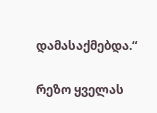დამასაქმებდა.“

რეზო ყველას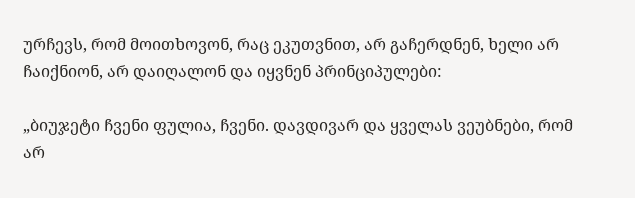ურჩევს, რომ მოითხოვონ, რაც ეკუთვნით, არ გაჩერდნენ, ხელი არ ჩაიქნიონ, არ დაიღალონ და იყვნენ პრინციპულები:

„ბიუჯეტი ჩვენი ფულია, ჩვენი. დავდივარ და ყველას ვეუბნები, რომ არ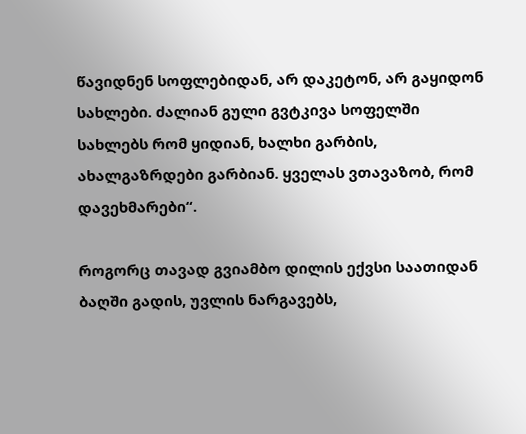წავიდნენ სოფლებიდან, არ დაკეტონ, არ გაყიდონ სახლები. ძალიან გული გვტკივა სოფელში სახლებს რომ ყიდიან, ხალხი გარბის, ახალგაზრდები გარბიან. ყველას ვთავაზობ, რომ დავეხმარები“.

როგორც თავად გვიამბო დილის ექვსი საათიდან ბაღში გადის, უვლის ნარგავებს,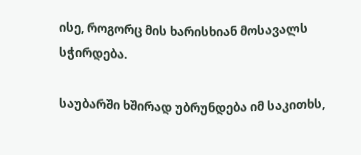ისე, როგორც მის ხარისხიან მოსავალს სჭირდება.

საუბარში ხშირად უბრუნდება იმ საკითხს,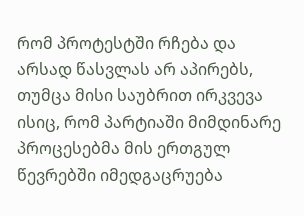რომ პროტესტში რჩება და არსად წასვლას არ აპირებს, თუმცა მისი საუბრით ირკვევა ისიც, რომ პარტიაში მიმდინარე პროცესებმა მის ერთგულ წევრებში იმედგაცრუება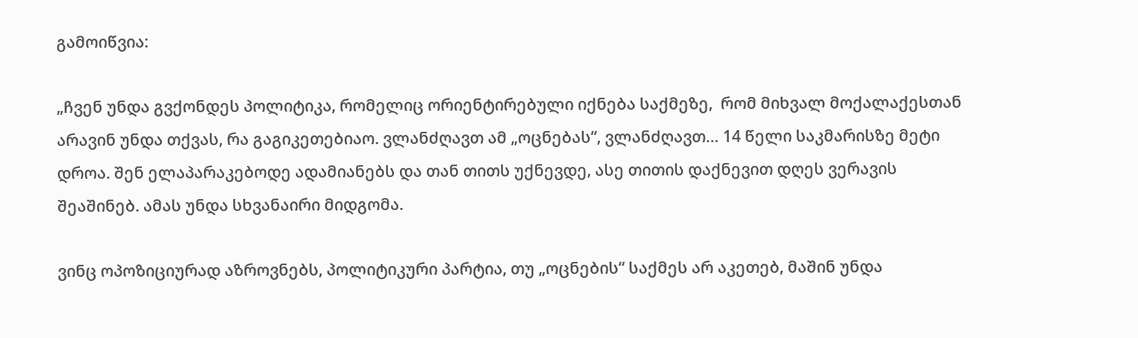გამოიწვია:

„ჩვენ უნდა გვქონდეს პოლიტიკა, რომელიც ორიენტირებული იქნება საქმეზე,  რომ მიხვალ მოქალაქესთან არავინ უნდა თქვას, რა გაგიკეთებიაო. ვლანძღავთ ამ „ოცნებას“, ვლანძღავთ… 14 წელი საკმარისზე მეტი დროა. შენ ელაპარაკებოდე ადამიანებს და თან თითს უქნევდე, ასე თითის დაქნევით დღეს ვერავის შეაშინებ. ამას უნდა სხვანაირი მიდგომა.

ვინც ოპოზიციურად აზროვნებს, პოლიტიკური პარტია, თუ „ოცნების“ საქმეს არ აკეთებ, მაშინ უნდა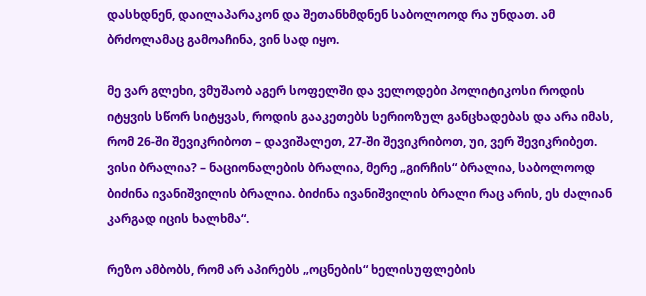დასხდნენ, დაილაპარაკონ და შეთანხმდნენ საბოლოოდ რა უნდათ. ამ ბრძოლამაც გამოაჩინა, ვინ სად იყო.

მე ვარ გლეხი, ვმუშაობ აგერ სოფელში და ველოდები პოლიტიკოსი როდის იტყვის სწორ სიტყვას, როდის გააკეთებს სერიოზულ განცხადებას და არა იმას, რომ 26-ში შევიკრიბოთ – დავიშალეთ, 27-ში შევიკრიბოთ, უი, ვერ შევიკრიბეთ. ვისი ბრალია? – ნაციონალების ბრალია, მერე „გირჩის“ ბრალია, საბოლოოდ ბიძინა ივანიშვილის ბრალია. ბიძინა ივანიშვილის ბრალი რაც არის, ეს ძალიან კარგად იცის ხალხმა“.

რეზო ამბობს, რომ არ აპირებს „ოცნების“ ხელისუფლების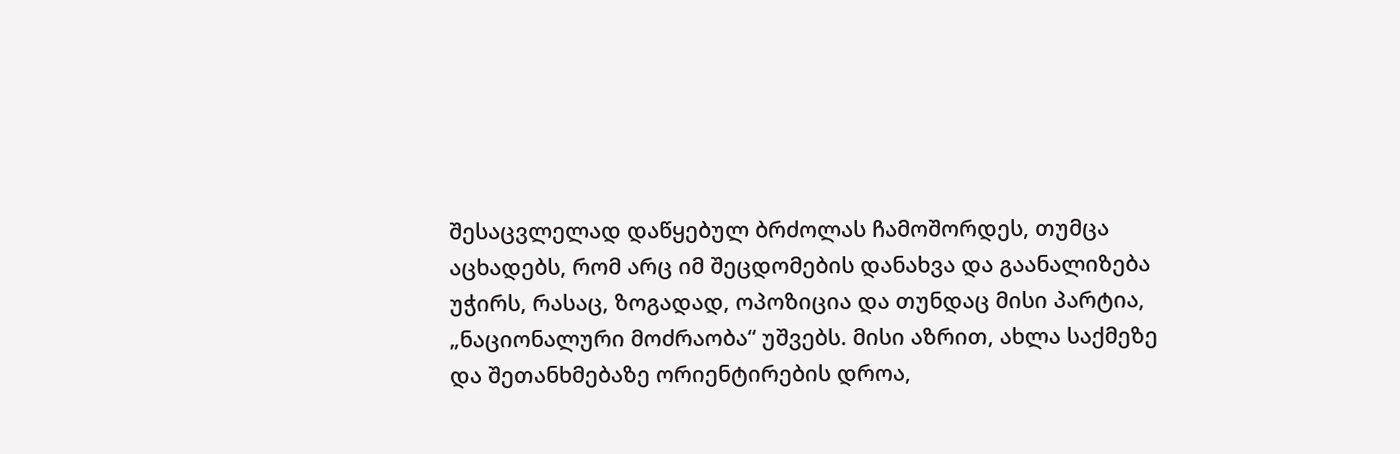შესაცვლელად დაწყებულ ბრძოლას ჩამოშორდეს, თუმცა აცხადებს, რომ არც იმ შეცდომების დანახვა და გაანალიზება უჭირს, რასაც, ზოგადად, ოპოზიცია და თუნდაც მისი პარტია, „ნაციონალური მოძრაობა“ უშვებს. მისი აზრით, ახლა საქმეზე და შეთანხმებაზე ორიენტირების დროა,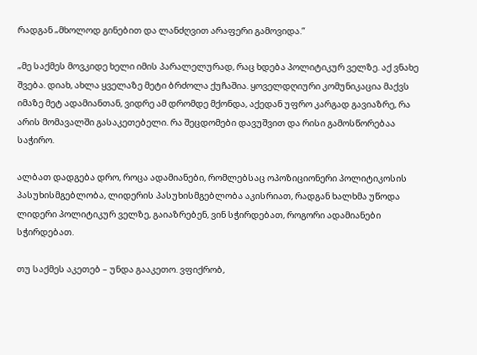რადგან „მხოლოდ გინებით და ლანძღვით არაფერი გამოვიდა.“

„მე საქმეს მოვკიდე ხელი იმის პარალელურად, რაც ხდება პოლიტიკურ ველზე. აქ ვნახე შვება. დიახ, ახლა ყველაზე მეტი ბრძოლა ქუჩაშია. ყოველდღიური კომუნიკაცია მაქვს იმაზე მეტ ადამიანთან, ვიდრე ამ დრომდე მქონდა, აქედან უფრო კარგად გავიაზრე, რა არის მომავალში გასაკეთებელი. რა შეცდომები დავუშვით და რისი გამოსწორებაა საჭირო.

ალბათ დადგება დრო, როცა ადამიანები, რომლებსაც ოპოზიციონერი პოლიტიკოსის პასუხისმგებლობა, ლიდერის პასუხისმგებლობა აკისრიათ, რადგან ხალხმა უწოდა ლიდერი პოლიტიკურ ველზე, გაიაზრებენ, ვინ სჭირდებათ, როგორი ადამიანები სჭირდებათ.

თუ საქმეს აკეთებ – უნდა გააკეთო. ვფიქრობ,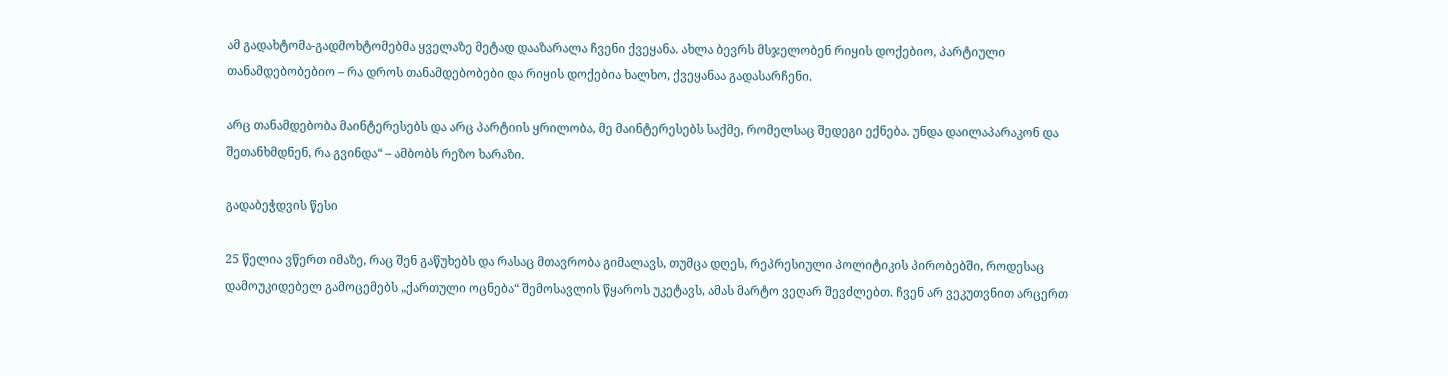ამ გადახტომა-გადმოხტომებმა ყველაზე მეტად დააზარალა ჩვენი ქვეყანა. ახლა ბევრს მსჯელობენ რიყის დოქებიო, პარტიული თანამდებობებიო – რა დროს თანამდებობები და რიყის დოქებია ხალხო, ქვეყანაა გადასარჩენი.

არც თანამდებობა მაინტერესებს და არც პარტიის ყრილობა, მე მაინტერესებს საქმე, რომელსაც შედეგი ექნება. უნდა დაილაპარაკონ და შეთანხმდნენ, რა გვინდა“ – ამბობს რეზო ხარაზი.

გადაბეჭდვის წესი

25 წელია ვწერთ იმაზე, რაც შენ გაწუხებს და რასაც მთავრობა გიმალავს, თუმცა დღეს, რეპრესიული პოლიტიკის პირობებში, როდესაც დამოუკიდებელ გამოცემებს „ქართული ოცნება“ შემოსავლის წყაროს უკეტავს, ამას მარტო ვეღარ შევძლებთ. ჩვენ არ ვეკუთვნით არცერთ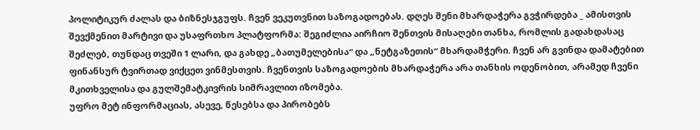პოლიტიკურ ძალას და ბიზნესჯგუფს. ჩვენ ვეკუთვნით საზოგადოებას. დღეს შენი მხარდაჭერა გვჭირდება _ ამისთვის შევქმენით მარტივი და უსაფრთხო პლატფორმა: შეგიძლია აირჩიო შენთვის მისაღები თანხა, რომლის გადახდასაც შეძლებ, თუნდაც თვეში 1 ლარი, და გახდე „ბათუმელებისა“ და „ნეტგაზეთის“ მხარდამჭერი. ჩვენ არ გვინდა დამატებით ფინანსურ ტვირთად ვიქცეთ ვინმესთვის. ჩვენთვის საზოგადოების მხარდაჭერა არა თანხის ოდენობით, არამედ ჩვენი მკითხველისა და გულშემატკივრის სიმრავლით იზომება.
უფრო მეტ ინფორმაციას, ასევე, წესებსა და პირობებს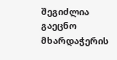შეგიძლია გაეცნო მხარდაჭერის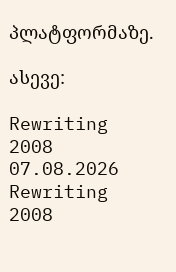პლატფორმაზე.

ასევე:

Rewriting 2008 07.08.2026
Rewriting 2008